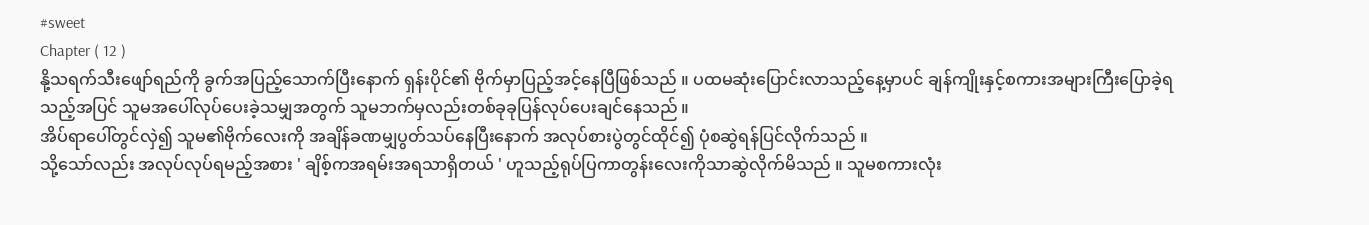#sweet
Chapter ( 12 )
နို့သရက်သီးဖျော်ရည်ကို ခွက်အပြည့်သောက်ပြီးနောက် ရှန်းပိုင်၏ ဗိုက်မှာပြည့်အင့်နေပြီဖြစ်သည် ။ ပထမဆုံးပြောင်းလာသည့်နေ့မှာပင် ချန်ကျိုးနှင့်စကားအများကြီးပြောခဲ့ရသည့်အပြင် သူမအပေါ်လုပ်ပေးခဲ့သမျှအတွက် သူမဘက်မှလည်းတစ်ခုခုပြန်လုပ်ပေးချင်နေသည် ။
အိပ်ရာပေါ်တွင်လှဲ၍ သူမ၏ဗိုက်လေးကို အချိန်ခဏမျှပွတ်သပ်နေပြီးနောက် အလုပ်စားပွဲတွင်ထိုင်၍ ပုံစဆွဲရန်ပြင်လိုက်သည် ။
သို့သော်လည်း အလုပ်လုပ်ရမည့်အစား ' ချိစ့်ကအရမ်းအရသာရှိတယ် ' ဟူသည့်ရုပ်ပြကာတွန်းလေးကိုသာဆွဲလိုက်မိသည် ။ သူမစကားလုံး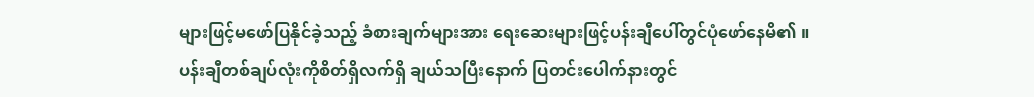များဖြင့်မဖော်ပြနိုင်ခဲ့သည့် ခံစားချက်များအား ရေးဆေးများဖြင့်ပန်းချီပေါ်တွင်ပုံဖော်နေမိ၏ ။
ပန်းချီတစ်ချပ်လုံးကိုစိတ်ရှိလက်ရှိ ချယ်သပြီးနောက် ပြတင်းပေါက်နားတွင်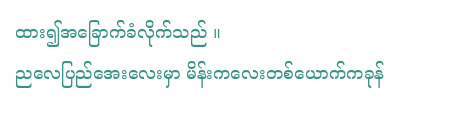ထား၍အခြောက်ခံလိုက်သည် ။
ညလေပြည်အေးလေးမှာ မိန်းကလေးတစ်ယောက်ကခုန်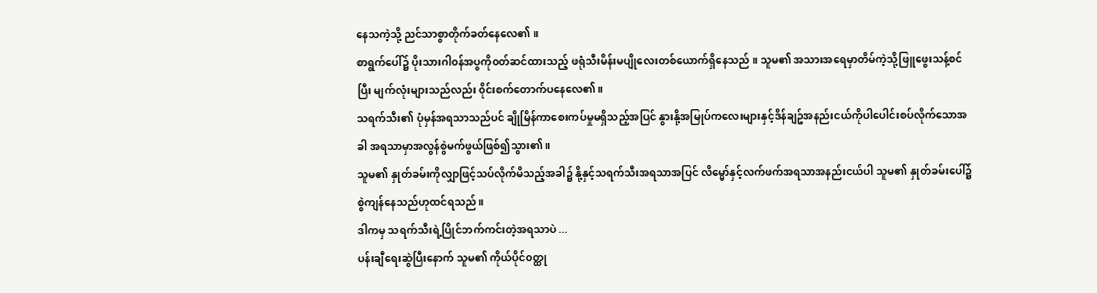နေသကဲ့သို့ ညင်သာစွာတိုက်ခတ်နေလေ၏ ။
စာရွက်ပေါ်၌ ပိုးသားဂါ၀န်အပွကို၀တ်ဆင်ထားသည့် ဖရုံသီးမိန်းမပျိုလေးတစ်ယောက်ရှိနေသည် ။ သူမ၏ အသားအရေမှာတိမ်ကဲ့သို့ဖြူဖွေးသန့်စင်ပြီး မျက်လုံးများသည်လည်း ၀ိုင်းစက်တောက်ပနေလေ၏။
သရက်သီး၏ ပုံမှန်အရသာသည်ပင် ချိုမြိန်ကာစေးကပ်မှုမရှိသည့်အပြင် နွားနို့အမြုပ်ကလေးများနှင့်ဒိန်ချဥ်အနည်းငယ်ကိုပါပေါင်းစပ်လိုက်သောအခါ အရသာမှာအလွန်စွဲမက်ဖွယ်ဖြစ်၍သွား၏ ။
သူမ၏ နှုတ်ခမ်းကိုလျှာဖြင့်သပ်လိုက်မိသည့်အခါ၌ နို့နှင့်သရက်သီးအရသာအပြင် လိမ္မော်နှင့်လက်ဖက်အရသာအနည်းငယ်ပါ သူမ၏ နှုတ်ခမ်းပေါ်၌ စွဲကျန်နေသည်ဟုထင်ရသည် ။
ဒါကမှ သရက်သီးရဲ့ပြိုင်ဘက်ကင်းတဲ့အရသာပဲ ...
ပန်းချီရေးဆွဲပြီးနောက် သူမ၏ ကိုယ်ပိုင်၀တ္ထု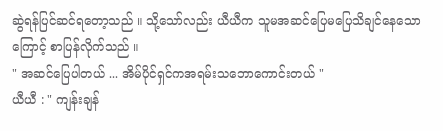ဆွဲရန်ပြင်ဆင်ရတော့သည် ။ သို့သော်လည်း ယီယီက သူမအဆင်ပြေမပြေသိချင်နေသောကြောင့် စာပြန်လိုက်သည် ။
" အဆင်ပြေပါတယ် ... အိမ်ပိုင်ရှင်ကအရမ်းသဘောကောင်းတယ် "
ယီယီ : " ကျန်းချန်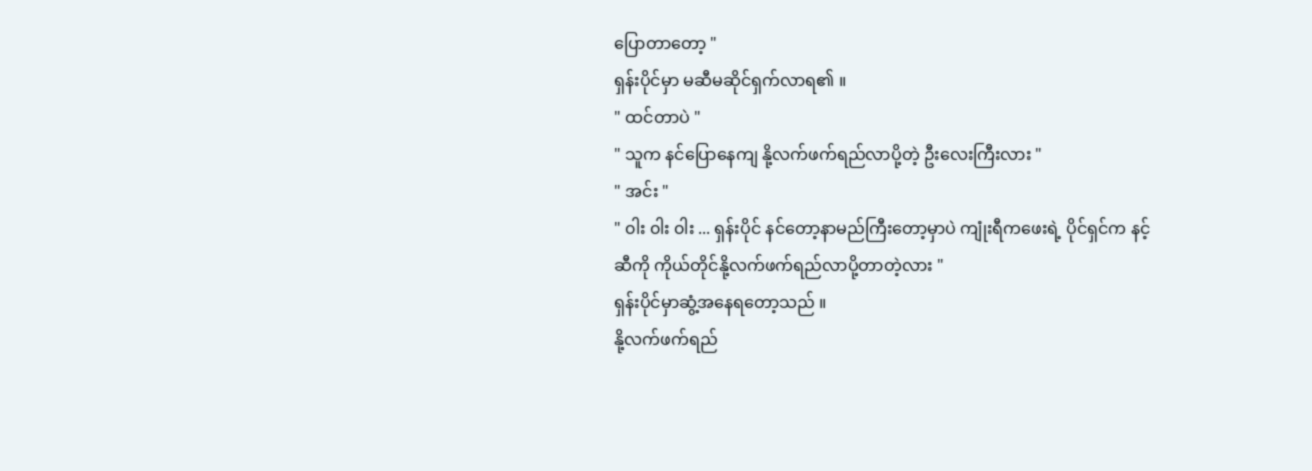ပြောတာတော့ "
ရှန်းပိုင်မှာ မဆီမဆိုင်ရှက်လာရ၏ ။
" ထင်တာပဲ "
" သူက နင်ပြောနေကျ နို့လက်ဖက်ရည်လာပို့တဲ့ ဦးလေးကြီးလား "
" အင်း "
" ၀ါး ၀ါး ၀ါး ... ရှန်းပိုင် နင်တော့နာမည်ကြီးတော့မှာပဲ ကျုံးရီကဖေးရဲ့ ပိုင်ရှင်က နင့်ဆီကို ကိုယ်တိုင်နို့လက်ဖက်ရည်လာပို့တာတဲ့လား "
ရှန်းပိုင်မှာဆွံ့အနေရတော့သည် ။
နို့လက်ဖက်ရည်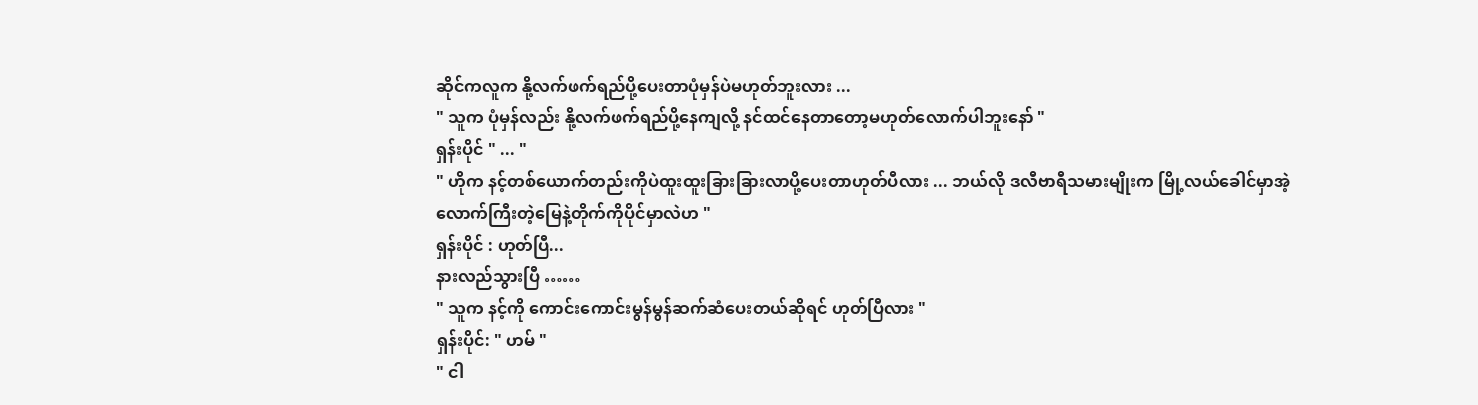ဆိုင်ကလူက နို့လက်ဖက်ရည်ပို့ပေးတာပုံမှန်ပဲမဟုတ်ဘူးလား ...
" သူက ပုံမှန်လည်း နို့လက်ဖက်ရည်ပို့နေကျလို့ နင်ထင်နေတာတော့မဟုတ်လောက်ပါဘူးနော် "
ရှန်းပိုင် " ... "
" ဟိုက နင့်တစ်ယောက်တည်းကိုပဲထူးထူးခြားခြားလာပို့ပေးတာဟုတ်ပီလား ... ဘယ်လို ဒလီဗာရီသမားမျိုးက မြို့လယ်ခေါင်မှာအဲ့လောက်ကြီးတဲ့မြေနဲ့တိုက်ကိုပိုင်မှာလဲဟ "
ရှန်းပိုင် : ဟုတ်ပြီ...
နားလည်သွားပြီ ……
" သူက နင့်ကို ကောင်းကောင်းမွန်မွန်ဆက်ဆံပေးတယ်ဆိုရင် ဟုတ်ပြီလား "
ရှန်းပိုင်: " ဟမ် "
" ငါ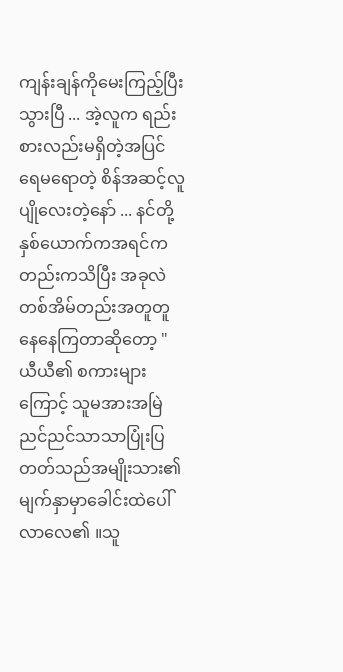ကျန်းချန်ကိုမေးကြည့်ပြီးသွားပြီ ... အဲ့လူက ရည်းစားလည်းမရှိတဲ့အပြင် ရေမရောတဲ့ စိန်အဆင့်လူပျိုလေးတဲ့နော် ... နင်တို့နှစ်ယောက်ကအရင်ကတည်းကသိပြီး အခုလဲတစ်အိမ်တည်းအတူတူနေနေကြတာဆိုတော့ "
ယီယီ၏ စကားများကြောင့် သူမအားအမြဲညင်ညင်သာသာပြုံးပြတတ်သည်အမျိုးသား၏ မျက်နှာမှာခေါင်းထဲပေါ်လာလေ၏ ။သူ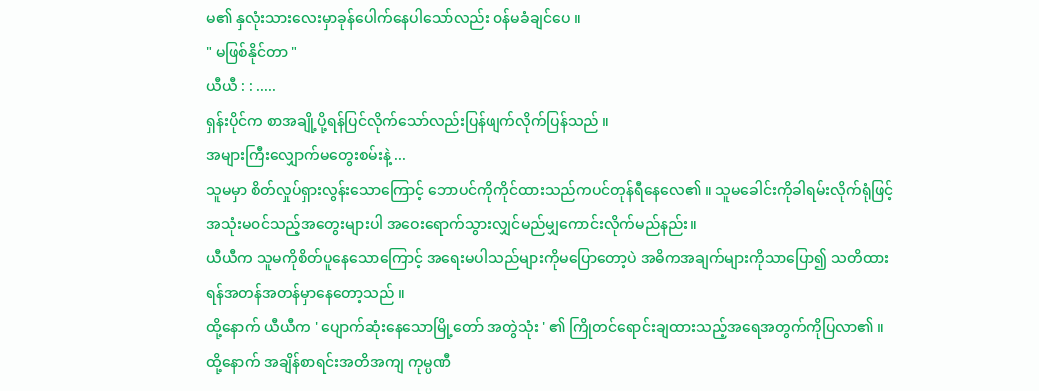မ၏ နှလုံးသားလေးမှာခုန်ပေါက်နေပါသော်လည်း ၀န်မခံချင်ပေ ။
" မဖြစ်နိုင်တာ "
ယီယီ : : .....
ရှန်းပိုင်က စာအချို့ပို့ရန်ပြင်လိုက်သော်လည်းပြန်ဖျက်လိုက်ပြန်သည် ။
အများကြီးလျှောက်မတွေးစမ်းနဲ့ ...
သူမမှာ စိတ်လှုပ်ရှားလွန်းသောကြောင့် ဘောပင်ကိုကိုင်ထားသည်ကပင်တုန်ရီနေလေ၏ ။ သူမခေါင်းကိုခါရမ်းလိုက်ရုံဖြင့်အသုံးမ၀င်သည့်အတွေးများပါ အဝေးရောက်သွားလျှင်မည်မျှကောင်းလိုက်မည်နည်း။
ယီယီက သူမကိုစိတ်ပူနေသောကြောင့် အရေးမပါသည်များကိုမပြောတော့ပဲ အဓိကအချက်များကိုသာပြော၍ သတိထားရန်အတန်အတန်မှာနေတော့သည် ။
ထို့နောက် ယီယီက ' ပျောက်ဆုံးနေသောမြို့တော် အတွဲသုံး ' ၏ ကြိုတင်ရောင်းချထားသည့်အရေအတွက်ကိုပြလာ၏ ။
ထို့နောက် အချိန်စာရင်းအတိအကျ ကုမ္ပဏီ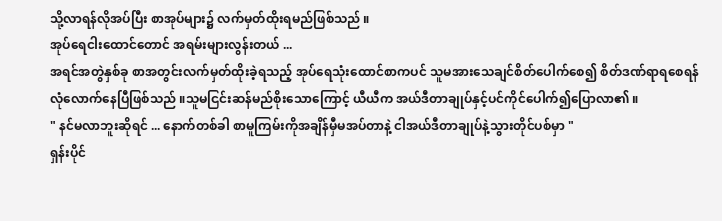သို့လာရန်လိုအပ်ပြီး စာအုပ်များ၌ လက်မှတ်ထိုးရမည်ဖြစ်သည် ။
အုပ်ရေငါးထောင်တောင် အရမ်းများလွန်းတယ် ...
အရင်အတွဲနှစ်ခု စာအတွင်းလက်မှတ်ထိုးခဲ့ရသည့် အုပ်ရေသုံးထောင်စာကပင် သူမအားသေချင်စိတ်ပေါက်စေ၍ စိတ်ဒဏ်ရာရစေရန်လုံလောက်နေပြီဖြစ်သည် ။သူမငြင်းဆန်မည်စိုးသောကြောင့် ယီယီက အယ်ဒီတာချုပ်နှင့်ပင်ကိုင်ပေါက်၍ပြောလာ၏ ။
" နင်မလာဘူးဆိုရင် ... နောက်တစ်ခါ စာမူကြမ်းကိုအချိန်မှီမအပ်တာနဲ့ ငါအယ်ဒီတာချုပ်နဲ့သွားတိုင်ပစ်မှာ "
ရှန်းပိုင်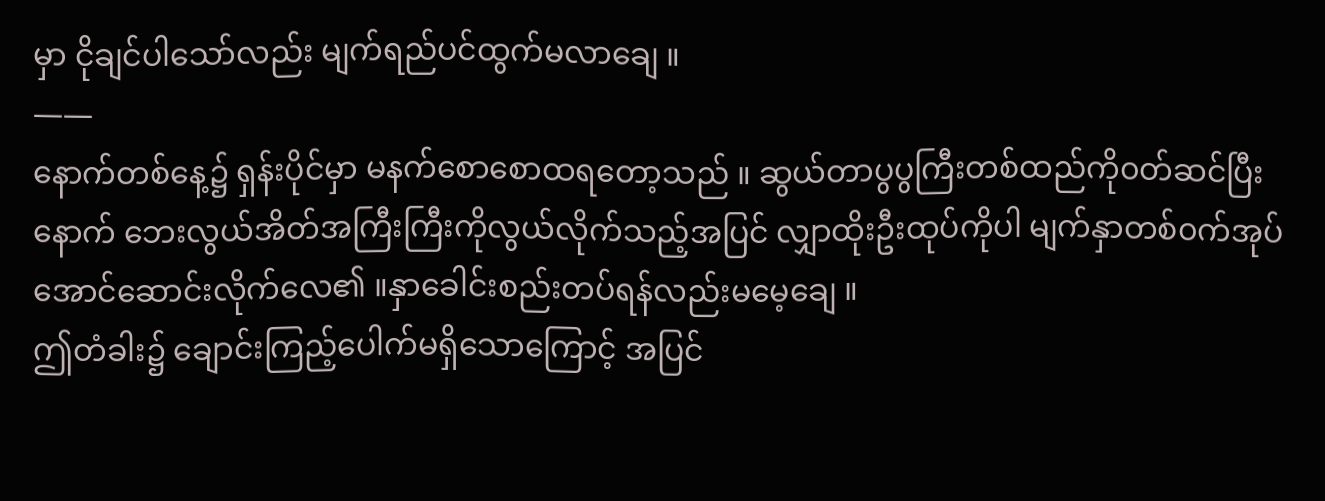မှာ ငိုချင်ပါသော်လည်း မျက်ရည်ပင်ထွက်မလာချေ ။
——
နောက်တစ်နေ့၌ ရှန်းပိုင်မှာ မနက်စောစောထရတော့သည် ။ ဆွယ်တာပွပွကြီးတစ်ထည်ကို၀တ်ဆင်ပြီးနောက် ဘေးလွယ်အိတ်အကြီးကြီးကိုလွယ်လိုက်သည့်အပြင် လျှာထိုးဦးထုပ်ကိုပါ မျက်နှာတစ်၀က်အုပ်အောင်ဆောင်းလိုက်လေ၏ ။နှာခေါင်းစည်းတပ်ရန်လည်းမမေ့ချေ ။
ဤတံခါး၌ ချောင်းကြည့်ပေါက်မရှိသောကြောင့် အပြင်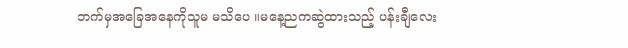ဘက်မှအခြေအနေကိုသူမ မသိပေ ။မနေ့ညကဆွဲထားသည့် ပန်းချီလေး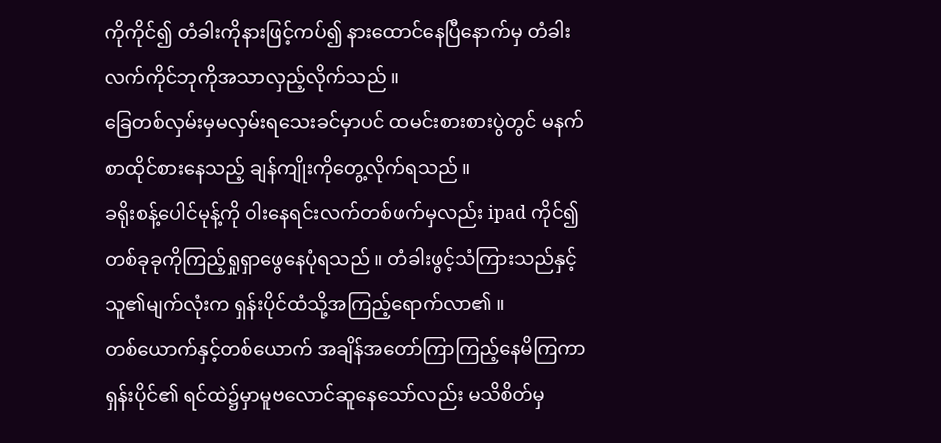ကိုကိုင်၍ တံခါးကိုနားဖြင့်ကပ်၍ နားထောင်နေပြီနောက်မှ တံခါးလက်ကိုင်ဘုကိုအသာလှည့်လိုက်သည် ။
ခြေတစ်လှမ်းမှမလှမ်းရသေးခင်မှာပင် ထမင်းစားစားပွဲတွင် မနက်စာထိုင်စားနေသည့် ချန်ကျိုးကိုတွေ့လိုက်ရသည် ။
ခရိုးစန့်ပေါင်မုန့်ကို ၀ါးနေရင်းလက်တစ်ဖက်မှလည်း ipad ကိုင်၍ တစ်ခုခုကိုကြည့်ရှုရှာဖွေနေပုံရသည် ။ တံခါးဖွင့်သံကြားသည်နှင့် သူ၏မျက်လုံးက ရှန်းပိုင်ထံသို့အကြည့်ရောက်လာ၏ ။
တစ်ယောက်နှင့်တစ်ယောက် အချိန်အတော်ကြာကြည့်နေမိကြကာ ရှန်းပိုင်၏ ရင်ထဲ၌မှာမူဗလောင်ဆူနေသော်လည်း မသိစိတ်မှ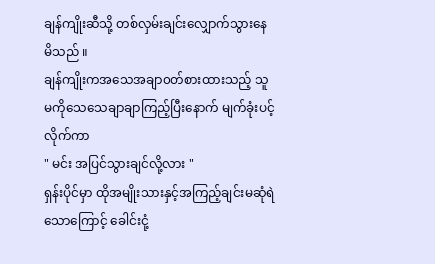ချန်ကျိုးဆီသို့ တစ်လှမ်းချင်းလျှောက်သွားနေမိသည် ။
ချန်ကျိုးကအသေအချာ၀တ်စားထားသည့် သူမကိုသေသေချာချာကြည့်ပြီးနောက် မျက်ခုံးပင့်လိုက်ကာ
" မင်း အပြင်သွားချင်လို့လား "
ရှန်းပိုင်မှာ ထိုအမျိုးသားနှင့်အကြည့်ချင်းမဆုံရဲသောကြောင့် ခေါင်းငုံ့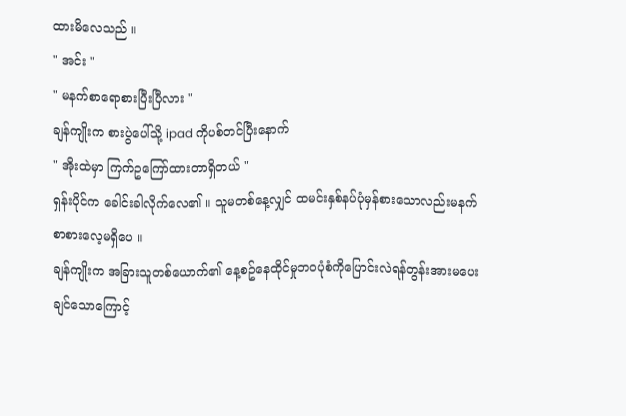ထားမိလေသည် ။
" အင်း "
" မနက်စာရောစားပြီးပြီလား "
ချန်ကျိုးက စားပွဲပေါ်သို့ ipad ကိုပစ်တင်ပြီးနောက်
" အိုးထဲမှာ ကြက်ဥကြော်ထားတာရှိတယ် "
ရှန်းပိုင်က ခေါင်းခါလိုက်လေ၏ ။ သူမတစ်နေ့လျှင် ထမင်းနှစ်နပ်ပုံမှန်စားသောလည်းမနက်စာစားလေ့မရှိပေ ။
ချန်ကျိုးက အခြားသူတစ်ယောက်၏ နေ့စဥ်နေထိုင်မှုဘ၀ပုံစံကိုပြောင်းလဲရန်တွန်းအားမပေးချင်သောကြောင့်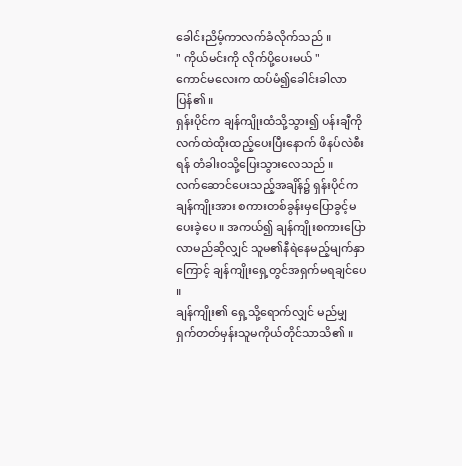ခေါင်းညိမ့်ကာလက်ခံလိုက်သည် ။
" ကိုယ်မင်းကို လိုက်ပို့ပေးမယ် "
ကောင်မလေးက ထပ်မံ၍ခေါင်းခါလာပြန်၏ ။
ရှန်းပိုင်က ချန်ကျိုးထံသို့သွား၍ ပန်းချီကိုလက်ထဲထိုးထည့်ပေးပြီးနောက် ဖိနပ်လဲစီးရန် တံခါး၀သို့ပြေးသွားလေသည် ။
လက်ဆောင်ပေးသည့်အချိန်၌ ရှန်းပိုင်က ချန်ကျိုးအား စကားတစ်ခွန်းမှပြောခွင့်မပေးခဲ့ပေ ။ အကယ်၍ ချန်ကျိုးစကားပြောလာမည်ဆိုလျှင် သူမ၏နီရဲနေမည့်မျက်နှာကြောင့် ချန်ကျိုးရှေ့တွင်အရှက်မရချင်ပေ ။
ချန်ကျိုး၏ ရှေ့သို့ရောက်လျှင် မည်မျှရှက်တတ်မှန်းသူမကိုယ်တိုင်သာသိ၏ ။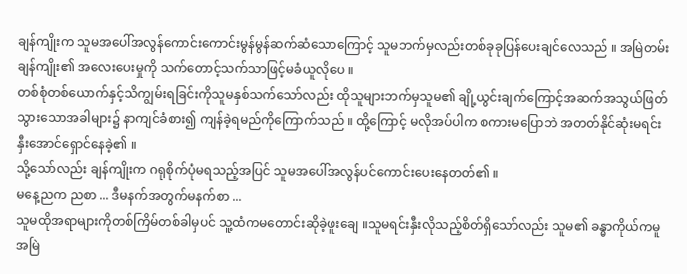ချန်ကျိုးက သူမအပေါ်အလွန်ကောင်းကောင်းမွန်မွန်ဆက်ဆံသောကြောင့် သူမဘက်မှလည်းတစ်ခုခုပြန်ပေးချင်လေသည် ။ အမြဲတမ်းချန်ကျိုး၏ အလေးပေးမှုကို သက်တောင့်သက်သာဖြင့်မခံယူလိုပေ ။
တစ်စုံတစ်ယောက်နှင့်သိကျွမ်းရခြင်းကိုသူမနှစ်သက်သော်လည်း ထိုသူများဘက်မှသူမ၏ ချို့ယွင်းချက်ကြောင့်အဆက်အသွယ်ဖြတ်သွားသောအခါများ၌ နာကျင်ခံစား၍ ကျန်ခဲ့ရမည်ကိုကြောက်သည် ။ ထို့ကြောင့် မလိုအပ်ပါက စကားမပြောဘဲ အတတ်နိုင်ဆုံးမရင်းနှီးအောင်ရှောင်နေခဲ့၏ ။
သို့သော်လည်း ချန်ကျိုးက ဂရုစိုက်ပုံမရသည့်အပြင် သူမအပေါ်အလွန်ပင်ကောင်းပေးနေတတ်၏ ။
မနေ့ညက ညစာ ... ဒီမနက်အတွက်မနက်စာ ...
သူမထိုအရာများကိုတစ်ကြိမ်တစ်ခါမှပင် သူ့ထံကမတောင်းဆိုခဲ့ဖူးချေ ။သူမရင်းနှီးလိုသည့်စိတ်ရှိသော်လည်း သူမ၏ ခန္ဓာကိုယ်ကမူအမြဲ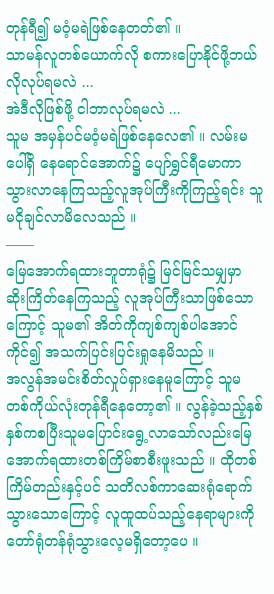တုန်ရီ၍ မ၀ံ့မရဲဖြစ်နေတတ်၏ ။
သာမန်လူတစ်ယောက်လို စကားပြောနိုင်ဖို့ဘယ်လိုလုပ်ရမလဲ ...
အဲဒီလိုဖြစ်ဖို့ ငါဘာလုပ်ရမလဲ ...
သူမ အမှန်ပင်မ၀ံ့မရဲဖြစ်နေလေ၏ ။ လမ်းမပေါ်ရှိ နေရောင်အောက်၌ ပျော်ရွှင်ရီမောကာသွားလာနေကြသည့်လူအုပ်ကြီးကိုကြည့်ရင်း သူမငိုချင်လာမိလေသည် ။
——
မြေအောက်ရထားဘူတာရုံ၌ မြင်မြင်သမျှမှာ ဆိုးကြိတ်နေကြသည့် လူအုပ်ကြီးသာဖြစ်သောကြောင့် သူမ၏ အိတ်ကိုကျစ်ကျစ်ပါအောင်ကိုင်၍ အသက်ပြင်းပြင်းရှုနေမိသည် ။
အလွန်အမင်းစိတ်လှုပ်ရှားနေမူကြောင့် သူမတစ်ကိုယ်လုံးတုန်ရီနေတော့၏ ။ လွန်ခဲ့သည့်နှစ်နှစ်ကစပြီးသူမပြောင်းရွေ့လာသော်လည်းမြေအောက်ရထားတစ်ကြိမ်စာစီးဖူးသည် ။ ထိုတစ်ကြိမ်တည်းနှင့်ပင် သတိလစ်ကာဆေးရုံရောက်သွားသောကြောင့် လူထူထပ်သည့်နေရာများကိုတော်ရုံတန်ရုံသွားလေ့မရှိတော့ပေ ။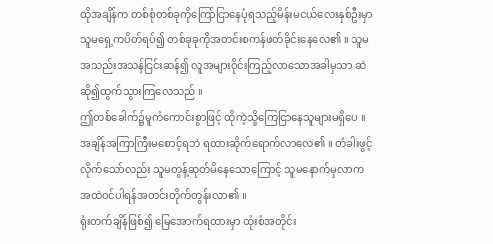ထိုအချိန်က တစ်စုံတစ်ခုကိုကြော်ငြာနေပုံရသည့်မိန်းမငယ်လေးနှစ်ဦးမှာ သူမရှေ့ကပိတ်ရပ်၍ တစ်ခုခုကိုအတင်းစကန်ဖတ်ခိုင်းနေလေ၏ ။ သူမအသည်းအသန်ငြင်းဆန်၍ လူအများ၀ိုင်းကြည့်လာသောအခါမှသာ ဆဲဆို၍ထွက်သွားကြလေသည် ။
ဤတစ်ခေါက်၌မူကံကောင်းစွာဖြင့် ထိုကဲ့သို့ကြေငြာနေသူများမရှိပေ ။ အချိန်အကြာကြီးမစောင့်ရဘဲ ရထားဆိုက်ရောက်လာလေ၏ ။ တံခါးဖွင့်လိုက်သော်လည်း သူမတွန့်ဆုတ်မိနေသောကြောင့် သူမနောက်မှလာက အထဲ၀င်ပါရန်အတင်းတိုက်တွန်းလာ၏ ။
ရုံးတက်ချိန်ဖြစ်၍ မြေအောက်ရထားမှာ ထုံးစံအတိုင်း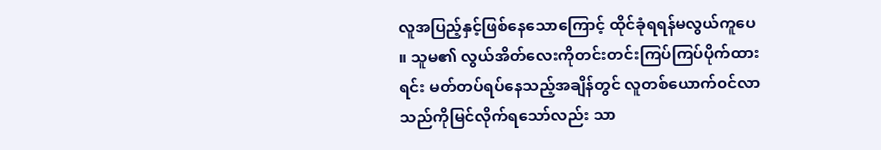လူအပြည့်နှင့်ဖြစ်နေသောကြောင့် ထိုင်ခုံရရန်မလွယ်ကူပေ ။ သူမ၏ လွယ်အိတ်လေးကိုတင်းတင်းကြပ်ကြပ်ပိုက်ထားရင်း မတ်တပ်ရပ်နေသည့်အချိန်တွင် လူတစ်ယောက်၀င်လာသည်ကိုမြင်လိုက်ရသော်လည်း သာ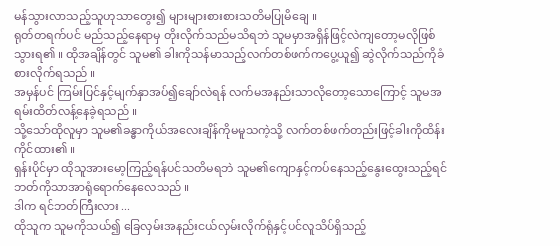မန်သွားလာသည့်သူဟုသာတွေး၍ များများစားစားသတိမပြုမိချေ ။
ရုတ်တရက်ပင် မည်သည့်နေရာမှ တိုးလိုက်သည်မသိရဘဲ သူမမှာအရှိန်ဖြင့်လဲကျတော့မလိုဖြစ်သွားရ၏ ။ ထိုအချိန်တွင် သူမ၏ ခါးကိုသန်မာသည့်လက်တစ်ဖက်ကပွေ့ယူ၍ ဆွဲလိုက်သည်ကိုခံစားလိုက်ရသည် ။
အမှန်ပင် ကြမ်းပြင်နှင့်မျက်နှာအပ်၍ချော်လဲရန် လက်မအနည်းသာလိုတော့သောကြောင့် သူမအရမ်းထိတ်လန့်နေခဲ့ရသည် ။
သို့သော်ထိုလူမှာ သူမ၏ခန္ဓာကိုယ်အလေးချိန်ကိုမမူသကဲ့သို့ လက်တစ်ဖက်တည်းဖြင့်ခါးကိုထိန်းကိုင်ထား၏ ။
ရှန်းပိုင်မှာ ထိုသူအားမော့ကြည့်ရန်ပင်သတိမရဘဲ သူမ၏ကျောနှင့်ကပ်နေသည့်နွေးထွေးသည့်ရင်ဘတ်ကိုသာအာရုံရောက်နေလေသည် ။
ဒါက ရင်ဘတ်ကြီးလား ...
ထိုသူက သူမကိုသယ်၍ ခြေလှမ်းအနည်းငယ်လှမ်းလိုက်ရုံနှင့်ပင်လူသိပ်ရှိသည့်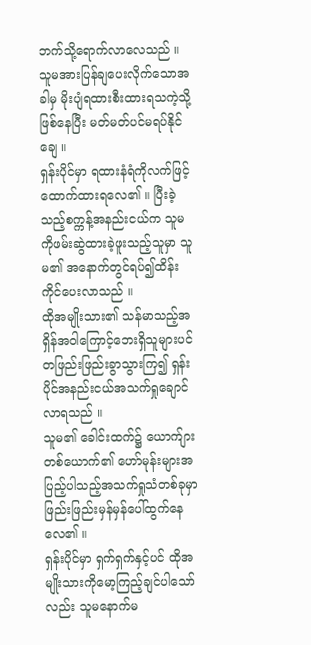ဘက်သို့ရောက်လာလေသည် ။ သူမအားပြန်ချပေးလိုက်သောအခါမှ မိုးပျံရထားစီးထားရသကဲ့သို့ဖြစ်နေပြီး မတ်မတ်ပင်မရပ်နိုင်ချေ ။
ရှန်းပိုင်မှာ ရထားနံရံကိုလက်ဖြင့်ထောက်ထားရလေ၏ ။ ပြီးခဲ့သည့်စက္ကန့်အနည်းငယ်က သူမကိုဖမ်းဆွဲထားခဲ့ဖူးသည့်သူမှာ သူမ၏ အနောက်တွင်ရပ်၍ထိန်းကိုင်ပေးလာသည် ။
ထိုအမျိုးသား၏ သန်မာသည့်အရှိန်အ၀ါကြောင့်ဘေးရှိသူများပင် တဖြည်းဖြည်းခွာသွားကြ၍ ရှန်းပိုင်အနည်းငယ်အသက်ရှုချောင်လာရသည် ။
သူမ၏ ခေါင်းထက်၌ ယောက်ျားတစ်ယောက်၏ ဟော်မုန်းများအပြည့်ပါသည့်အသက်ရှုသံတစ်ခုမှာဖြည်းဖြည်းမှန်မှန်ပေါ်ထွက်နေလေ၏ ။
ရှန်းပိုင်မှာ ရှက်ရှက်နှင့်ပင် ထိုအမျိုးသားကိုမော့ကြည့်ချင်ပါသော်လည်း သူမနောက်မ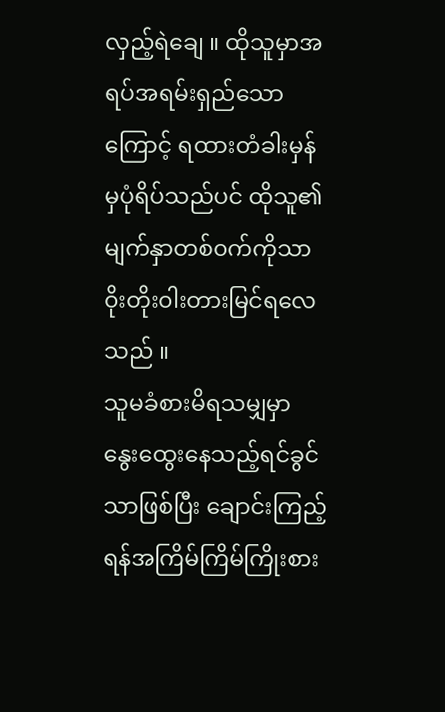လှည့်ရဲချေ ။ ထိုသူမှာအရပ်အရမ်းရှည်သောကြောင့် ရထားတံခါးမှန်မှပုံရိပ်သည်ပင် ထိုသူ၏ မျက်နှာတစ်၀က်ကိုသာ၀ိုးတိုး၀ါးတားမြင်ရလေသည် ။
သူမခံစားမိရသမျှမှာ နွေးထွေးနေသည့်ရင်ခွင်သာဖြစ်ပြီး ချောင်းကြည့်ရန်အကြိမ်ကြိမ်ကြိုးစား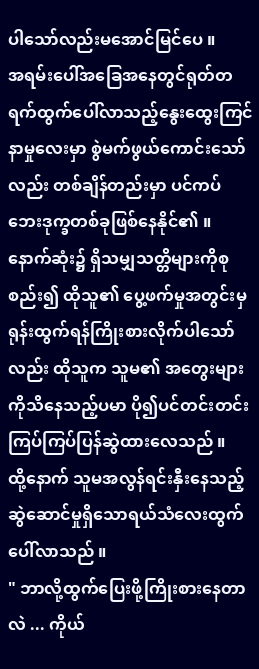ပါသော်လည်းမအောင်မြင်ပေ ။
အရမ်းပေါ်အခြေအနေတွင်ရုတ်တရက်ထွက်ပေါ်လာသည့်နွေးထွေးကြင်နာမှုလေးမှာ စွဲမက်ဖွယ်ကောင်းသော်လည်း တစ်ချိန်တည်းမှာ ပင်ကပ်ဘေးဒုက္ခတစ်ခုဖြစ်နေနိုင်၏ ။
နောက်ဆုံး၌ ရှိသမျှသတ္တိများကိုစုစည်း၍ ထိုသူ၏ ပွေ့ဖက်မှုအတွင်းမှရုန်းထွက်ရန်ကြိုးစားလိုက်ပါသော်လည်း ထိုသူက သူမ၏ အတွေးများကိုသိနေသည့်ပမာ ပို၍ပင်တင်းတင်းကြပ်ကြပ်ပြန်ဆွဲထားလေသည် ။
ထို့နောက် သူမအလွန်ရင်းနှီးနေသည့် ဆွဲဆောင်မှုရှိသောရယ်သံလေးထွက်ပေါ်လာသည် ။
" ဘာလို့ထွက်ပြေးဖို့ကြိုးစားနေတာလဲ ... ကိုယ်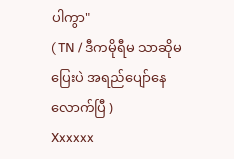ပါကွာ"
( TN / ဒီကမိုရီမ သာဆိုမပြေးပဲ အရည်ပျော်နေလောက်ပြီ )
Xxxxxx